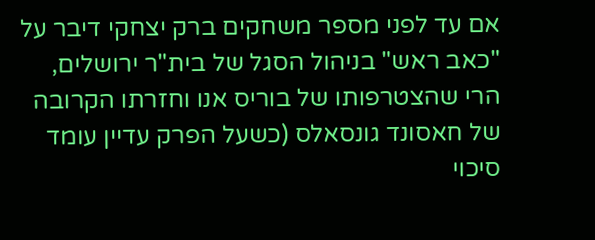אם עד לפני מספר משחקים ברק יצחקי דיבר על "כאב ראש" בניהול הסגל של בית"ר ירושלים, הרי שהצטרפותו של בוריס אנו וחזרתו הקרובה של חאסונד גונסאלס (כשעל הפרק עדיין עומד סיכוי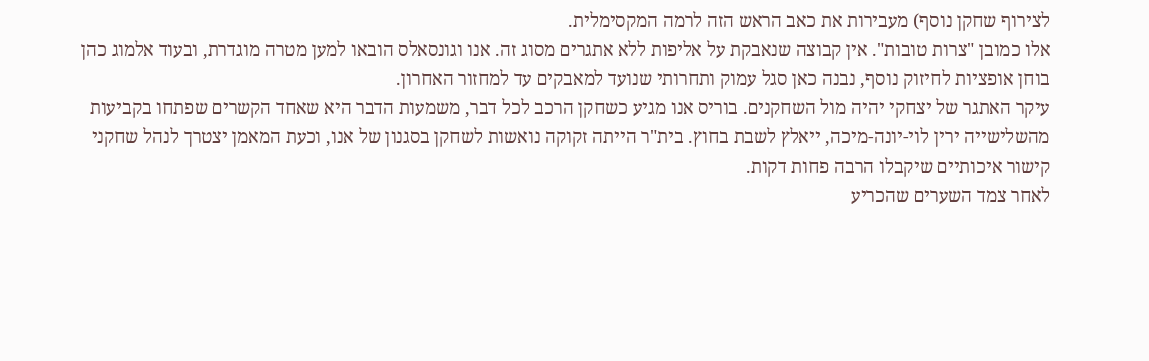לצירוף שחקן נוסף) מעבירות את כאב הראש הזה לרמה המקסימלית.
אלו כמובן "צרות טובות". אין קבוצה שנאבקת על אליפות ללא אתגרים מסוג זה. אנו וגונסאלס הובאו למען מטרה מוגדרת, ובעוד אלמוג כהן בוחן אופציות לחיזוק נוסף, נבנה כאן סגל עמוק ותחרותי שנועד למאבקים עד למחזור האחרון.
עיקר האתגר של יצחקי יהיה מול השחקנים. בוריס אנו מגיע כשחקן הרכב לכל דבר, משמעות הדבר היא שאחד הקשרים שפתחו בקביעות מהשלישייה ירין לוי-יונה-מיכה, ייאלץ לשבת בחוץ. בית"ר הייתה זקוקה נואשות לשחקן בסגנון של אנו, וכעת המאמן יצטרך לנהל שחקני קישור איכותיים שיקבלו הרבה פחות דקות.
לאחר צמד השערים שהכריע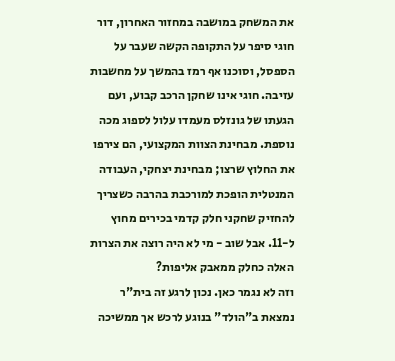את המשחק במושבה במחזור האחרון, דור חוגי סיפר על התקופה הקשה שעבר על הספסל, וסוכנו אף רמז בהמשך על מחשבות עזיבה. חוגי אינו שחקן הרכב קבוע, ועם הגעתו של גונזלס מעמדו עלול לספוג מכה נוספת. מבחינת הצוות המקצועי, הם צירפו את החלוץ שרצו; מבחינת יצחקי, העבודה המנטלית הופכת למורכבת בהרבה כשצריך להחזיק שחקני חלק קדמי בכירים מחוץ ל-11. אבל שוב - מי לא היה רוצה את הצרות האלה כחלק ממאבק אליפות?
וזה לא נגמר כאן. נכון לרגע זה בית"ר נמצאת ב"הולד" בנוגע לרכש אך ממשיכה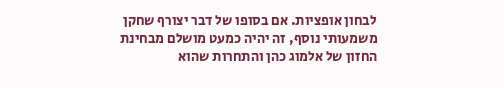לבחון אופציות. אם בסופו של דבר יצורף שחקן משמעותי נוסף, זה יהיה כמעט מושלם מבחינת החזון של אלמוג כהן והתחרות שהוא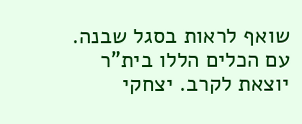שואף לראות בסגל שבנה.
עם הכלים הללו בית"ר יוצאת לקרב. יצחקי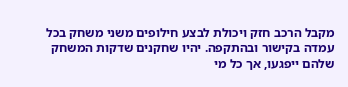מקבל הרכב חזק ויכולת לבצע חילופים משני משחק בכל עמדה בקישור ובהתקפה. יהיו שחקנים שדקות המשחק שלהם ייפגעו, אך כל מי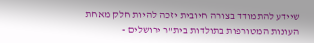שיידע להתמודד בצורה חיובית יזכה להיות חלק מאחת העונות המטורפות בתולדות בית"ר ירושלים -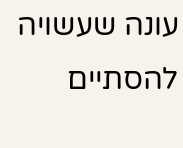עונה שעשויה להסתיים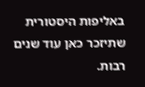באליפות היסטורית שתיזכר כאן עוד שנים רבות.